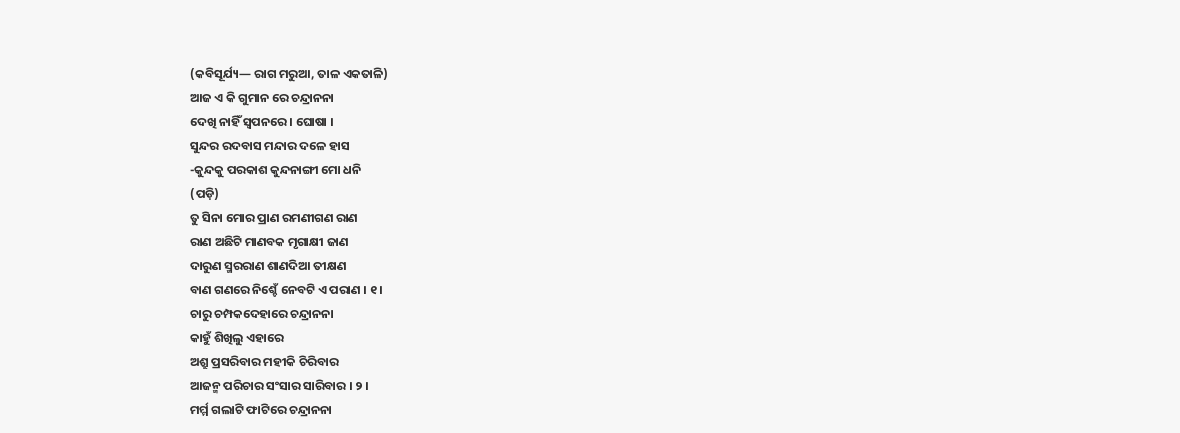(କବିସୂର୍ଯ୍ୟ— ରାଗ ମରୁଆ, ତାଳ ଏକତାଳି)
ଆଜ ଏ କି ଗୁମାନ ରେ ଚନ୍ଦ୍ରାନନା
ଦେଖି ନାହିଁ ସ୍ୱପନରେ । ଘୋଷା ।
ସୁନ୍ଦର ରଦବାସ ମନ୍ଦାର ଦଳେ ହାସ
-କୁନ୍ଦକୁ ପରକାଶ କୁନ୍ଦନାଙ୍ଗୀ ମୋ ଧନି
(ପଡ଼ି)
ତୁ ସିନା ମୋର ପ୍ରାଣ ରମଣୀଗଣ ରାଣ
ରାଣ ଅଛିଟି ମାଣବକ ମୃଗାକ୍ଷୀ ଜାଣ
ଦାରୁଣ ସ୍ମରରାଣ ଶାଣଦିଆ ତୀକ୍ଷଣ
ବାଣ ଗଣରେ ନିଶ୍ଚେଁ ନେବଟି ଏ ପରାଣ । ୧ ।
ଚାରୁ ଚମ୍ପକଦେହାରେ ଚନ୍ଦ୍ରାନନା
କାହୁଁ ଶିଖିଲୁ ଏହାରେ
ଅଶ୍ରୁ ପ୍ରସରିବାର ମହୀକି ଚିରିବାର
ଆଜନ୍ମ ପରିଚାର ସଂସାର ସାରିବାର । ୨ ।
ମର୍ମ୍ମ ଗଲାଟି ଫାଟିରେ ଚନ୍ଦ୍ରାନନା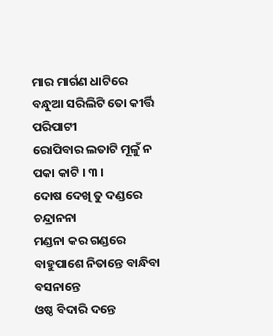ମାର ମାର୍ଗଣ ଧାଟିରେ
ବନ୍ଧୁଆ ସରିଲିଟି ତୋ କୀର୍ତ୍ତି ପରିପାଟୀ
ରୋପିବାର ଲତାଟି ମୂଳୁଁ ନ ପକା କାଟି । ୩ ।
ଦୋଷ ଦେଖି ତୁ ଦଣ୍ଡରେ ଚନ୍ଦ୍ରାନନା
ମଣ୍ଡନା କର ଗଣ୍ଡରେ
ବାହୁପାଶେ ନିତାନ୍ତେ ବାନ୍ଧିବା ବସନାନ୍ତେ
ଓଷ୍ଠ ବିଦାରି ଦନ୍ତେ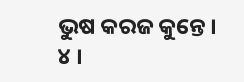ଭୁଷ କରଜ କୁନ୍ତେ । ୪ ।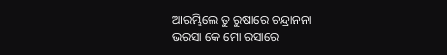ଆରମ୍ଭିଲେ ତୁ ରୁଷାରେ ଚନ୍ଦ୍ରାନନା
ଭରସା କେ ମୋ ରସାରେ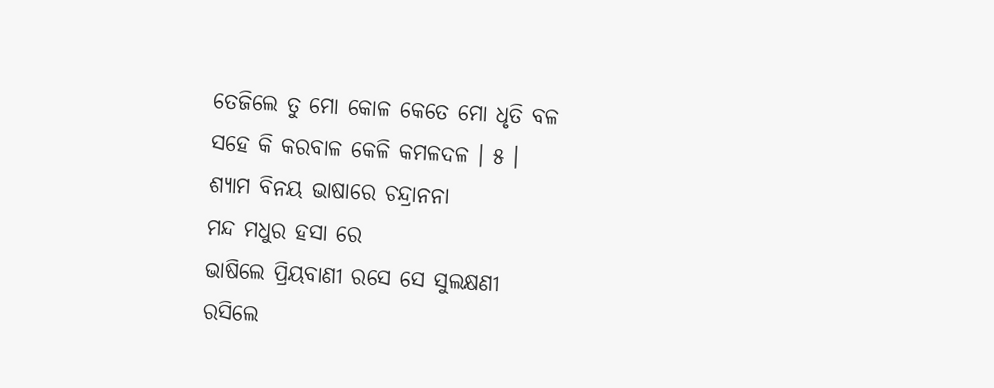ତେଜିଲେ ତୁ ମୋ କୋଳ କେତେ ମୋ ଧୃତି ବଳ
ସହେ କି କରବାଳ କେଳି କମଳଦଳ । ୫ ।
ଶ୍ୟାମ ବିନୟ ଭାଷାରେ ଚନ୍ଦ୍ରାନନା
ମନ୍ଦ ମଧୁର ହସା ରେ
ଭାଷିଲେ ପ୍ରିୟବାଣୀ ରସେ ସେ ସୁଲକ୍ଷଣୀ
ରସିଲେ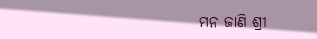ମନ ଜାଣି ଶ୍ରୀ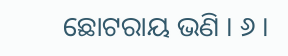ଛୋଟରାୟ ଭଣି । ୬ ।